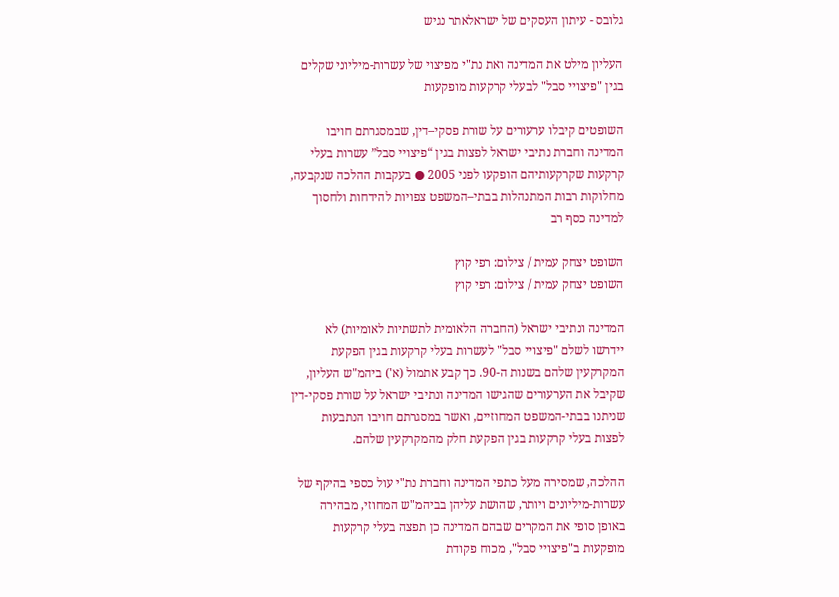גלובס - עיתון העסקים של ישראלאתר נגיש

העליון מילט את המדינה ואת נת"י מפיצוי של עשרות-מיליוני שקלים בגין "פיצויי סבל" לבעלי קרקעות מופקעות

השופטים קיבלו ערעורים על שורת פסקי–דין, שבמסגרתם חויבו המדינה וחברת נתיבי ישראל לפצות בגין “פיצויי סבל” עשרות בעלי קרקעות שקרקעותיהם הופקעו לפני 2005 ● בעקבות ההלכה שנקבעה, מחלוקות רבות המתנהלות בבתי–המשפט צפויות להידחות ולחסוך למדינה כסף רב

השופט יצחק עמית / צילום: רפי קוץ
השופט יצחק עמית / צילום: רפי קוץ

המדינה ונתיבי ישראל (החברה הלאומית לתשתיות לאומיות) לא יידרשו לשלם "פיצויי סבל" לעשרות בעלי קרקעות בגין הפקעת המקרקעין שלהם בשנות ה-90. כך קבע אתמול (א') ביהמ"ש העליון, שקיבל את הערעורים שהגישו המדינה ונתיבי ישראל על שורת פסקי-דין שניתנו בבתי-המשפט המחוזיים, ואשר במסגרתם חויבו הנתבעות לפצות בעלי קרקעות בגין הפקעת חלק מהמקרקעין שלהם.

ההלכה, שמסירה מעל כתפי המדינה וחברת נת"י עול כספי בהיקף של עשרות-מיליונים ויותר, שהושת עליהן בביהמ"ש המחוזי, מבהירה באופן סופי את המקרים שבהם המדינה כן תפצה בעלי קרקעות מופקעות ב"פיצויי סבל", מכוח פקודת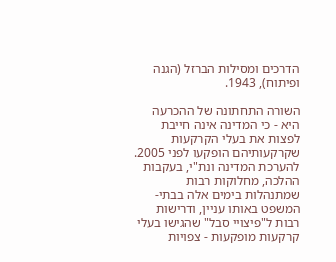הדרכים ומסילות הברזל (הגנה ופיתוח), 1943.

השורה התחתונה של ההכרעה היא - כי המדינה אינה חייבת לפצות את בעלי הקרקעות שקרקעותיהם הופקעו לפני 2005. להערכת המדינה ונת"י, בעקבות ההלכה, מחלוקות רבות שמתנהלות בימים אלה בבתי-המשפט באותו עניין, ודרישות רבות ל"פיצויי סבל" שהגישו בעלי קרקעות מופקעות - צפויות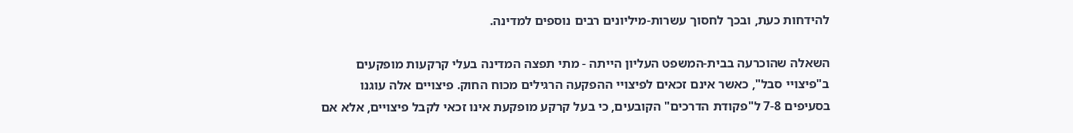להידחות כעת, ובכך לחסוך עשרות-מיליונים רבים נוספים למדינה.

השאלה שהוכרעה בבית-המשפט העליון הייתה - מתי תפצה המדינה בעלי קרקעות מופקעים ב"פיצויי סבל", כאשר אינם זכאים לפיצויי ההפקעה הרגילים מכוח החוק. פיצויים אלה עוגנו בסעיפים 7-8 ל"פקודת הדרכים" הקובעים, כי בעל קרקע מופקעת אינו זכאי לקבל פיצויים, אלא אם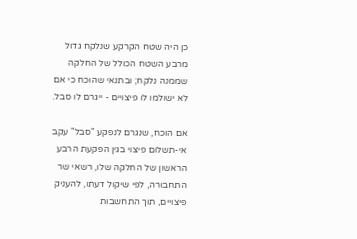כן היה שטח הקרקע שנלקח גדול מרבע השטח הכולל של החלקה שממנה נלקח; ובתנאי שהוכח כי אם לא ישולמו לו פיצויים - ייגרם לו סבל.

אם הוכח, שנגרם לנפקע "סבל" עקב אי-תשלום פיצוי בגין הפקעת הרבע הראשון של החלקה שלו, רשאי שר התחבורה, לפי שיקול דעתו, להעניק פיצויים, תוך התחשבות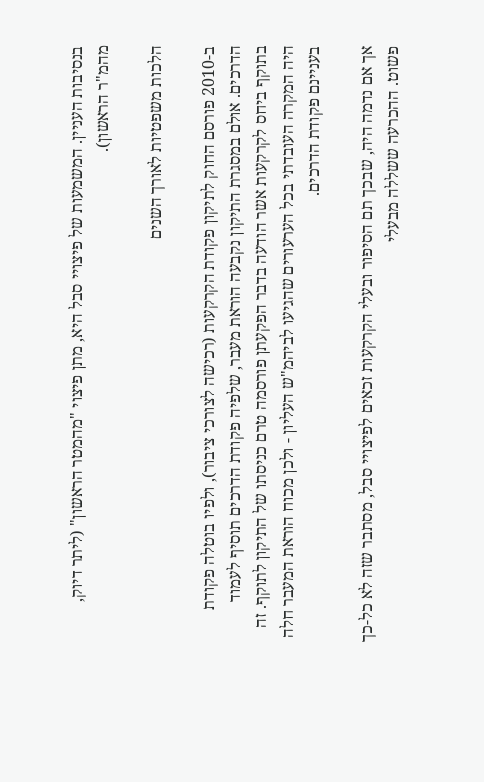בנסיבות העניין. המשמעות של פיצויי סבל היא, מתן פיצוי "מהמטר הראשון" (ליתר דיוק, מהמ"ר הראשון).

הלכות משפטיות לאורך השנים

ב-2010 פורסם החוק לתיקון פקודת הקרקעות (רכישה לצורכי ציבור), ולפיו בוטלה פקודת הדרכים. אולם במסגרת התיקון נקבעה הוראת מעבר, שלפיה פקודת הדרכים תוסיף לעמוד בתוקף ביחס לקרקעות אשר הודעה בדבר הפקעתן פורסמה טרם כניסתו של התיקון לתוקף. זה היה המקרה העובדתי בכל הערעורים שהגיעו לביהמ"ש העליון - ולכן מכוח הוראת המעבר חלה בעניינם פקודת הדרכים.

אך אם נדמה היה, שבכך תם הסיפור ובעלי הקרקעות זכאים לפיצויי סבל, מסתבר שזה לא כל-כך פשוט. ההכרעה ששללה מבעלי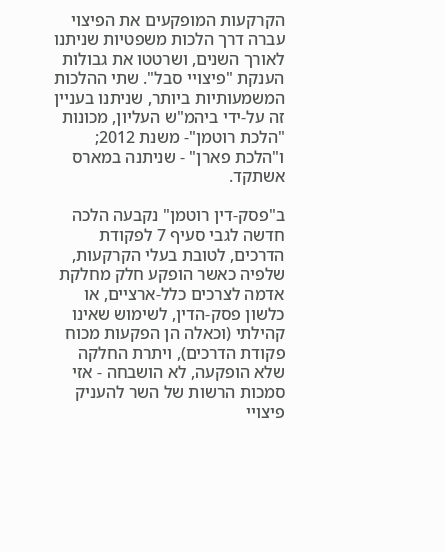הקרקעות המופקעים את הפיצוי עברה דרך הלכות משפטיות שניתנו לאורך השנים, ושרטטו את גבולות הענקת "פיצויי סבל". שתי ההלכות המשמעותיות ביותר, שניתנו בעניין זה על-ידי ביהמ"ש העליון, מכונות "הלכת רוטמן"- משנת 2012; ו"הלכת פארן" - שניתנה במארס אשתקד.

ב"פסק-דין רוטמן" נקבעה הלכה חדשה לגבי סעיף 7 לפקודת הדרכים, לטובת בעלי הקרקעות, שלפיה כאשר הופקע חלק מחלקת אדמה לצרכים כלל-ארציים, או כלשון פסק-הדין, לשימוש שאינו קהילתי (וכאלה הן הפקעות מכוח פקודת הדרכים), ויתרת החלקה שלא הופקעה, לא הושבחה - אזי סמכות הרשות של השר להעניק פיצויי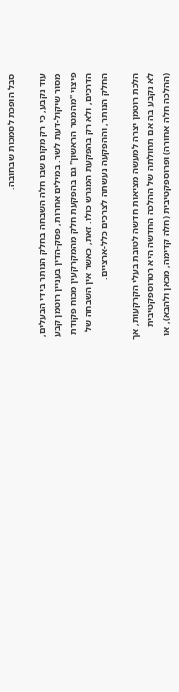סבל הופכת לסמכות שבחובה.

עוד נקבע, כי רק מקום שבו חלה השבחה בחלק הנותר בידי הבעלים, מסור שיקול-דעת לשר. במילים אחרות, פסק-הדין בעניין רוטמן קבע פיצוי "מהמטר הראשון" גם בהפקעת חלק מהמקרקעין מכוח פקודת הדרכים, ולא רק בהפקעת המגרש כולו. זאת, כאשר אין השבחה של החלק הנותר, וההפקעה נעשתה לצרכים כלל-ארציים.

הלכת רוטמן יצרה למעשה מציאות חדשה לטובת בעלי הקרקעות, אך לא נקבע בה אם תחולתה של ההלכה החדשה היא רטרוספקטיבית (ההלכה חלה אחורה) ופרוספקטיבית (חלה קדימה, מכאן ולהבא), או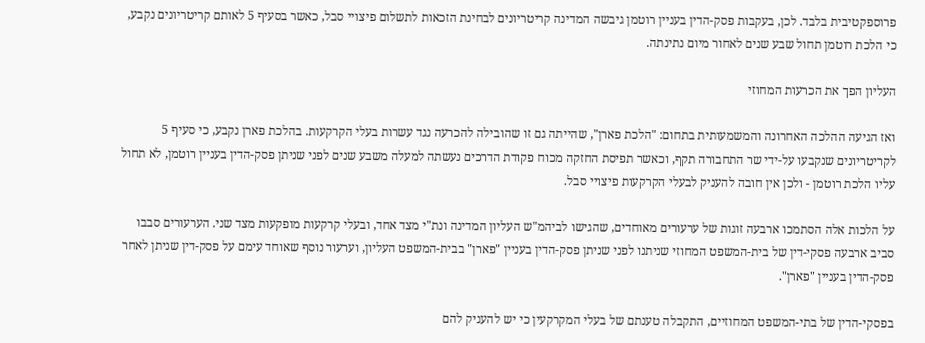פרוספקטיבית בלבד. לכן, בעקבות פסק-הדין בעניין רוטמן גיבשה המדינה קריטריונים לבחינת הזכאות לתשלום פיצויי סבל, כאשר בסעיף 5 לאותם קריטריונים נקבע, כי הלכת רוטמן תחול שבע שנים לאחור מיום נתינתה.

העליון הפך את הכרעות המחוזי

ואז הגיעה ההלכה האחרונה והמשמעותית בתחום: "הלכת פארן", שהייתה גם זו שהובילה להכרעה נגד עשרות בעלי הקרקעות. בהלכת פארן נקבע, כי סעיף 5 לקריטריונים שנקבעו על-ידי שר התחבורה תקף, וכאשר תפיסת החזקה מכוח פקודת הדרכים נעשתה למעלה משבע שנים לפני שניתן פסק-הדין בעניין רוטמן, לא תחול עליו הלכת רוטמן - ולכן אין חובה להעניק לבעלי הקרקעות פיצויי סבל.

על הלכות אלה הסתמכו ארבעה זוגות של ערעורים מאוחדים, שהגישו לביהמ"ש העליון המדינה ונת"י מצד אחד, ובעלי קרקעות מופקעות מצד שני. הערעורים סבבו סביב ארבעה פסקי-דין של בית-המשפט המחוזי שניתנו לפני שניתן פסק-הדין בעניין "פארן" בבית-המשפט העליון, וערעור נוסף שאוחד עימם על פסק-דין שניתן לאחר פסק-הדין בעניין "פארן".

בפסקי-הדין של בתי-המשפט המחוזיים, התקבלה טענתם של בעלי המקרקעין כי יש להעניק להם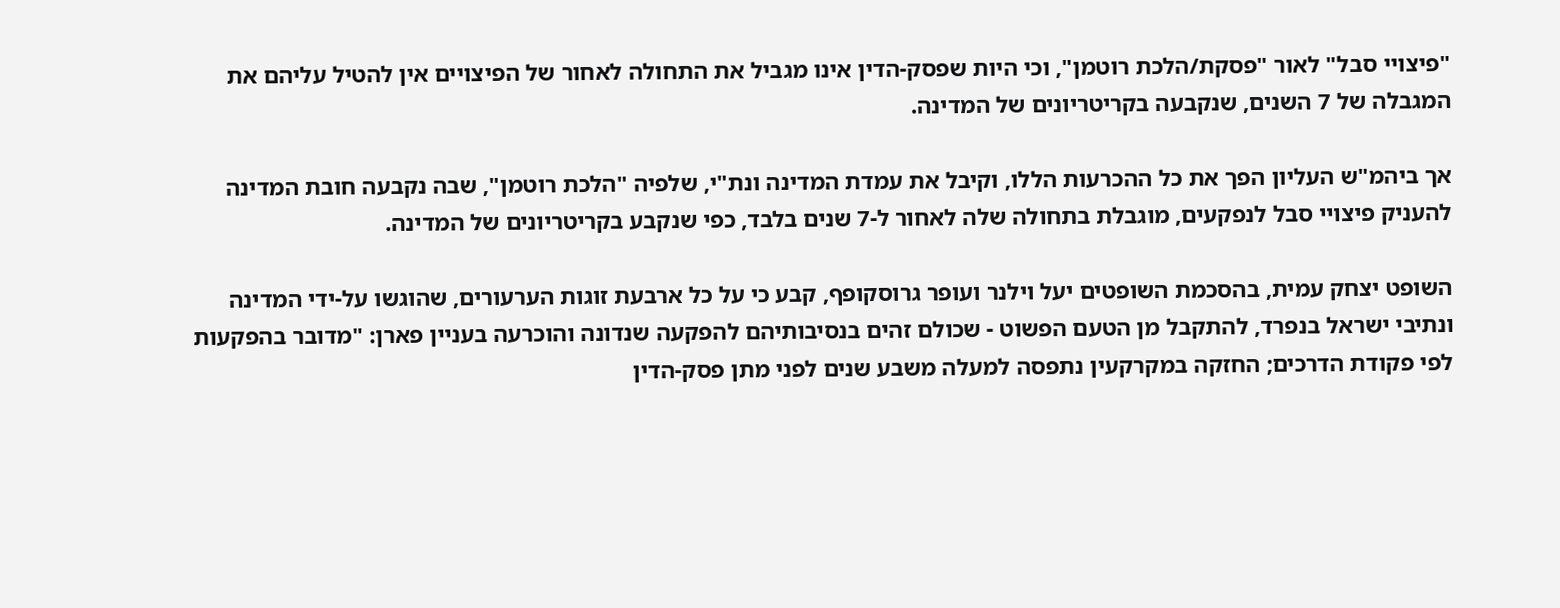"פיצויי סבל" לאור "פסקת/הלכת רוטמן", וכי היות שפסק-הדין אינו מגביל את התחולה לאחור של הפיצויים אין להטיל עליהם את המגבלה של 7 השנים, שנקבעה בקריטריונים של המדינה.

אך ביהמ"ש העליון הפך את כל ההכרעות הללו, וקיבל את עמדת המדינה ונת"י, שלפיה "הלכת רוטמן", שבה נקבעה חובת המדינה להעניק פיצויי סבל לנפקעים, מוגבלת בתחולה שלה לאחור ל-7 שנים בלבד, כפי שנקבע בקריטריונים של המדינה.

השופט יצחק עמית, בהסכמת השופטים יעל וילנר ועופר גרוסקופף, קבע כי על כל ארבעת זוגות הערעורים, שהוגשו על-ידי המדינה ונתיבי ישראל בנפרד, להתקבל מן הטעם הפשוט - שכולם זהים בנסיבותיהם להפקעה שנדונה והוכרעה בעניין פארן: "מדובר בהפקעות לפי פקודת הדרכים; החזקה במקרקעין נתפסה למעלה משבע שנים לפני מתן פסק-הדין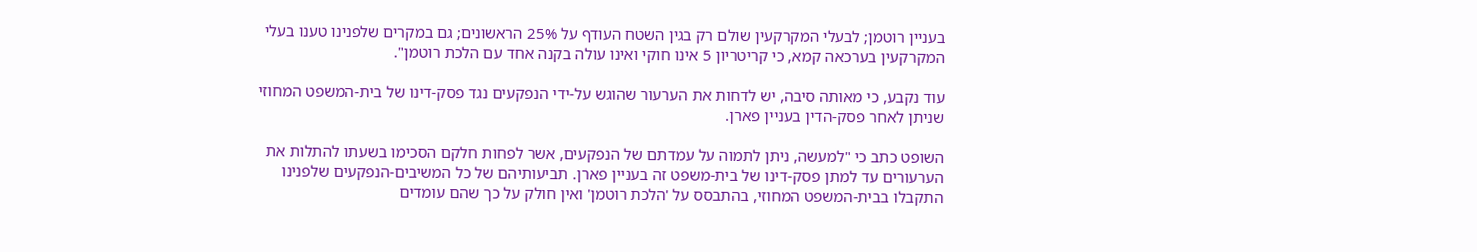בעניין רוטמן; לבעלי המקרקעין שולם רק בגין השטח העודף על 25% הראשונים; גם במקרים שלפנינו טענו בעלי המקרקעין בערכאה קמא, כי קריטריון 5 אינו חוקי ואינו עולה בקנה אחד עם הלכת רוטמן".

עוד נקבע, כי מאותה סיבה, יש לדחות את הערעור שהוגש על-ידי הנפקעים נגד פסק-דינו של בית-המשפט המחוזי שניתן לאחר פסק-הדין בעניין פארן.

השופט כתב כי "למעשה, ניתן לתמוה על עמדתם של הנפקעים, אשר לפחות חלקם הסכימו בשעתו להתלות את הערעורים עד למתן פסק-דינו של בית-משפט זה בעניין פארן. תביעותיהם של כל המשיבים-הנפקעים שלפנינו התקבלו בבית-המשפט המחוזי, בהתבסס על 'הלכת רוטמן' ואין חולק על כך שהם עומדים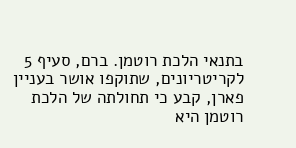בתנאי הלכת רוטמן. ברם, סעיף 5 לקריטריונים, שתוקפו אושר בעניין פארן, קבע כי תחולתה של הלכת רוטמן היא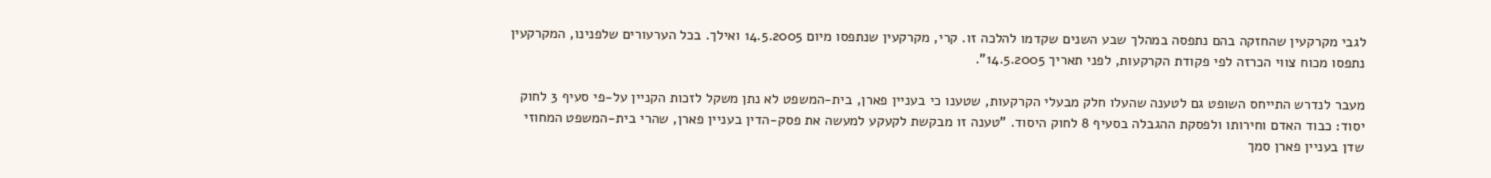לגבי מקרקעין שהחזקה בהם נתפסה במהלך שבע השנים שקדמו להלכה זו. קרי, מקרקעין שנתפסו מיום 14.5.2005 ואילך. בכל הערעורים שלפנינו, המקרקעין נתפסו מכוח צווי הכרזה לפי פקודת הקרקעות, לפני תאריך 14.5.2005".

מעבר לנדרש התייחס השופט גם לטענה שהעלו חלק מבעלי הקרקעות, שטענו כי בעניין פארן, בית-המשפט לא נתן משקל לזכות הקניין על-פי סעיף 3 לחוק יסוד: כבוד האדם וחירותו ולפסקת ההגבלה בסעיף 8 לחוק היסוד. "טענה זו מבקשת לקעקע למעשה את פסק-הדין בעניין פארן, שהרי בית-המשפט המחוזי שדן בעניין פארן סמך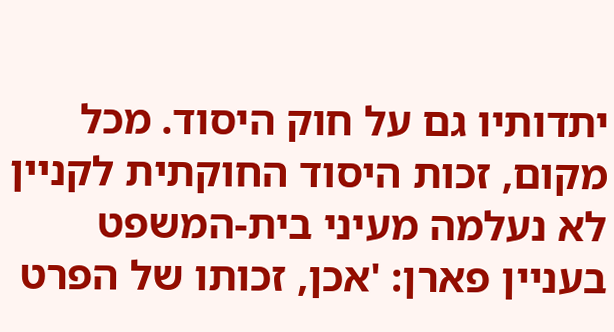יתדותיו גם על חוק היסוד. מכל מקום, זכות היסוד החוקתית לקניין לא נעלמה מעיני בית-המשפט בעניין פארן: 'אכן, זכותו של הפרט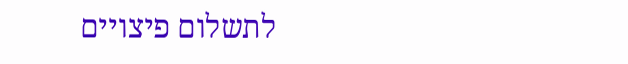לתשלום פיצויים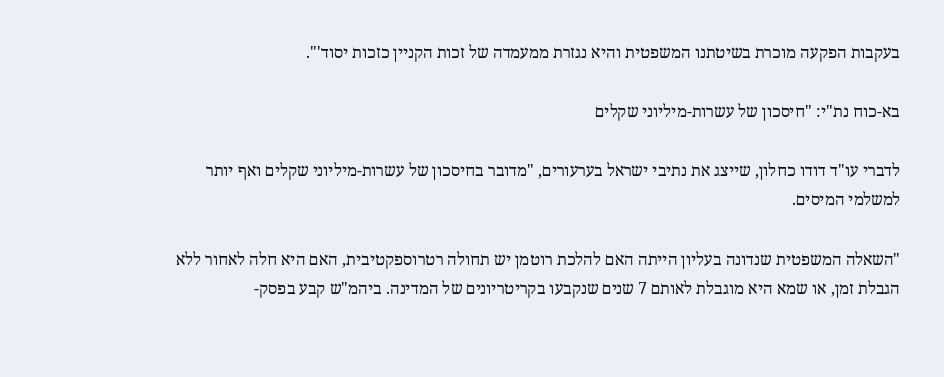בעקבות הפקעה מוכרת בשיטתנו המשפטית והיא נגזרת ממעמדה של זכות הקניין כזכות יסוד'".

בא-כוח נת"י: "חיסכון של עשרות-מיליוני שקלים

לדברי עו"ד דודו כחלון, שייצג את נתיבי ישראל בערעורים, "מדובר בחיסכון של עשרות-מיליוני שקלים ואף יותר למשלמי המיסים.

"השאלה המשפטית שנדונה בעליון הייתה האם להלכת רוטמן יש תחולה רטרוספקטיבית, האם היא חלה לאחור ללא הגבלת זמן, או שמא היא מוגבלת לאותם 7 שנים שנקבעו בקריטריונים של המדינה. ביהמ"ש קבע בפסק-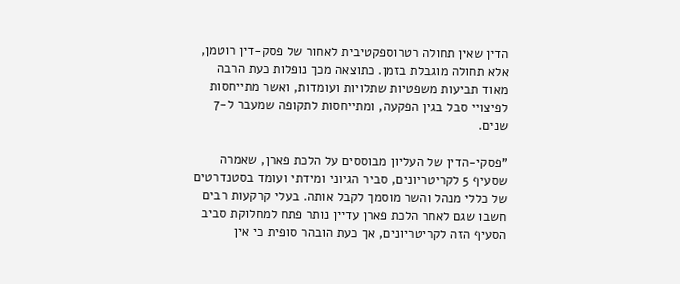הדין שאין תחולה רטרוספקטיבית לאחור של פסק-דין רוטמן, אלא תחולה מוגבלת בזמן. כתוצאה מכך נופלות כעת הרבה מאוד תביעות משפטיות שתלויות ועומדות, ואשר מתייחסות לפיצויי סבל בגין הפקעה, ומתייחסות לתקופה שמעבר ל-7 שנים.

"פסקי-הדין של העליון מבוססים על הלכת פארן, שאמרה שסעיף 5 לקריטריונים, סביר הגיוני ומידתי ועומד בסטנדרטים של כללי מנהל והשר מוסמך לקבל אותה. בעלי קרקעות רבים חשבו שגם לאחר הלכת פארן עדיין נותר פתח למחלוקת סביב הסעיף הזה לקריטריונים, אך כעת הובהר סופית כי אין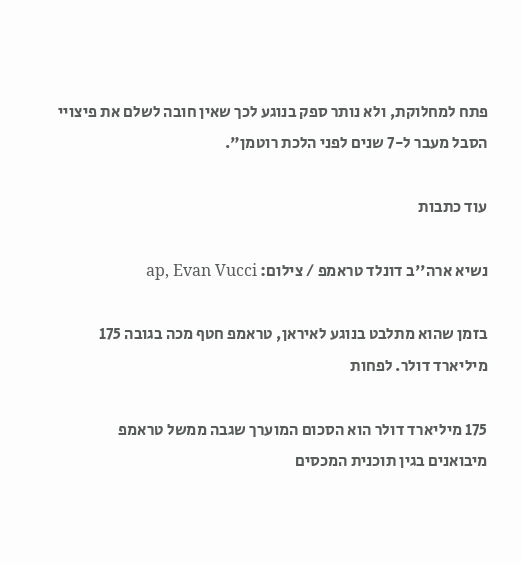פתח למחלוקת, ולא נותר ספק בנוגע לכך שאין חובה לשלם את פיצויי הסבל מעבר ל-7 שנים לפני הלכת רוטמן".

עוד כתבות

נשיא ארה''ב דונלד טראמפ / צילום: ap, Evan Vucci

בזמן שהוא מתלבט בנוגע לאיראן, טראמפ חטף מכה בגובה 175 מיליארד דולר. לפחות

175 מיליארד דולר הוא הסכום המוערך שגבה ממשל טראמפ מיבואנים בגין תוכנית המכסים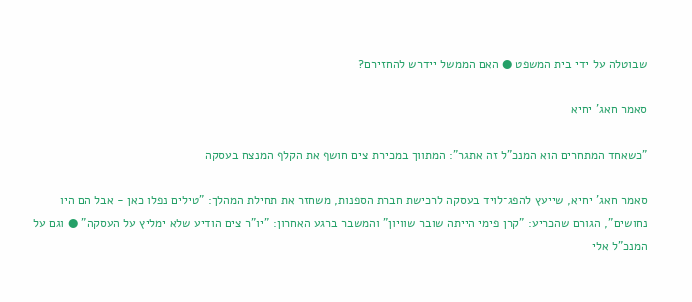שבוטלה על ידי בית המשפט ● האם הממשל יידרש להחזירם?

סאמר חאג' יחיא

"כשאחד המתחרים הוא המנכ"ל זה אתגר": המתווך במכירת צים חושף את הקלף המנצח בעסקה

סאמר חאג' יחיא, שייעץ להפג־לויד בעסקה לרכישת חברת הספנות, משחזר את תחילת המהלך: "טילים נפלו כאן - אבל הם היו נחושים", הגורם שהכריע: "קרן פימי הייתה שובר שוויון" והמשבר ברגע האחרון: "יו"ר צים הודיע שלא ימליץ על העסקה" ● וגם על המנכ"ל אלי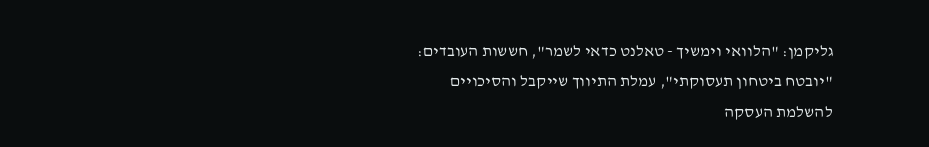גליקמן: "הלוואי וימשיך - טאלנט כדאי לשמר", חששות העובדים: "יובטח ביטחון תעסוקתי", עמלת התיווך שייקבל והסיכויים להשלמת העסקה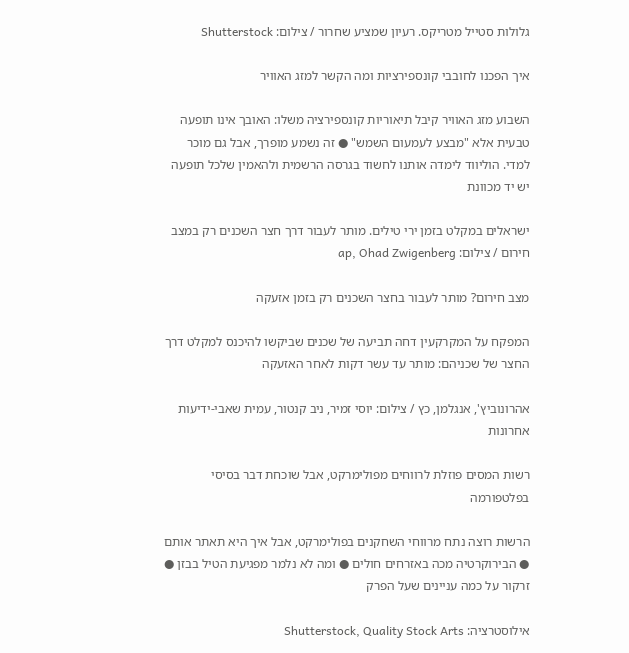גלולות סטייל מטריקס. רעיון שמציע שחרור / צילום: Shutterstock

איך הפכנו לחובבי קונספירציות ומה הקשר למזג האוויר

השבוע מזג האוויר קיבל תיאוריות קונספירציה משלו: האובך אינו תופעה טבעית אלא "מבצע לעמעום השמש" ● זה נשמע מופרך, אבל גם מוכר למדי. הוליווד לימדה אותנו לחשוד בגרסה הרשמית ולהאמין שלכל תופעה יש יד מכוונת

ישראלים במקלט בזמן ירי טילים. מותר לעבור דרך חצר השכנים רק במצב חירום / צילום: ap, Ohad Zwigenberg

מצב חירום? מותר לעבור בחצר השכנים רק בזמן אזעקה

המפקח על המקרקעין דחה תביעה של שכנים שביקשו להיכנס למקלט דרך החצר של שכניהם: מותר עד עשר דקות לאחר האזעקה

אהרונוביץ', אנגלמן, כץ / צילום: יוסי זמיר, ניב קנטור, עמית שאבי-ידיעות אחרונות

רשות המסים פוזלת לרווחים מפולימרקט, אבל שוכחת דבר בסיסי בפלטפורמה

הרשות רוצה נתח מרווחי השחקנים בפולימרקט, אבל איך היא תאתר אותם ● הבירוקרטיה מכה באזרחים חולים ● ומה לא נלמר מפגיעת הטיל בבזן ● זרקור על כמה עניינים שעל הפרק

אילוסטרציה: Shutterstock, Quality Stock Arts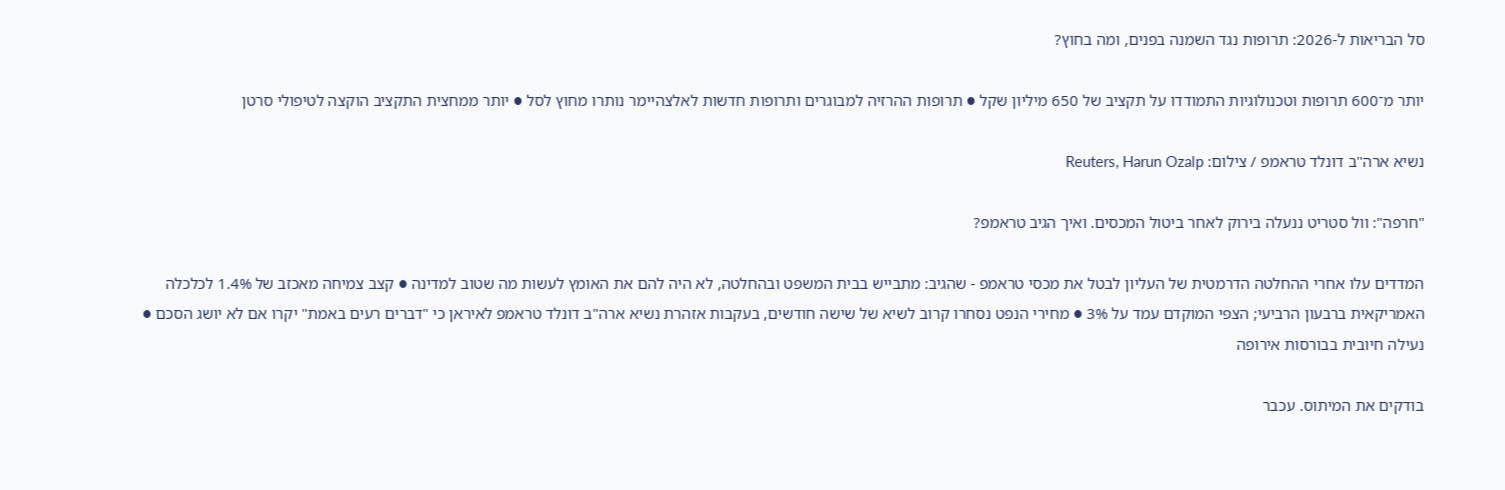סל הבריאות ל-2026: תרופות נגד השמנה בפנים, ומה בחוץ?

יותר מ־600 תרופות וטכנולוגיות התמודדו על תקציב של 650 מיליון שקל ● תרופות ההרזיה למבוגרים ותרופות חדשות לאלצהיימר נותרו מחוץ לסל ● יותר ממחצית התקציב הוקצה לטיפולי סרטן

נשיא ארה''ב דונלד טראמפ / צילום: Reuters, Harun Ozalp

"חרפה": וול סטריט ננעלה בירוק לאחר ביטול המכסים. ואיך הגיב טראמפ?

המדדים עלו אחרי ההחלטה הדרמטית של העליון לבטל את מכסי טראמפ - שהגיב: מתבייש בבית המשפט ובהחלטה, לא היה להם את האומץ לעשות מה שטוב למדינה ● קצב צמיחה מאכזב של 1.4% לכלכלה האמריקאית ברבעון הרביעי; הצפי המוקדם עמד על 3% ● מחירי הנפט נסחרו קרוב לשיא של שישה חודשים, בעקבות אזהרת נשיא ארה"ב דונלד טראמפ לאיראן כי "דברים רעים באמת" יקרו אם לא יושג הסכם ● נעילה חיובית בבורסות אירופה

בודקים את המיתוס. עכבר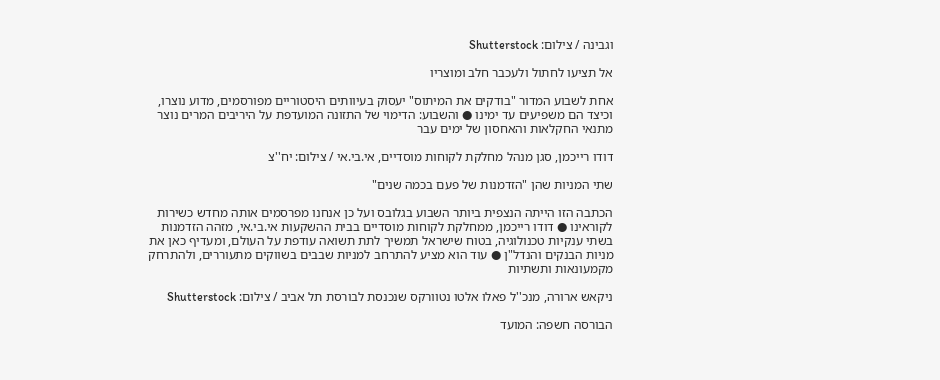וגבינה / צילום: Shutterstock

אל תציעו לחתול ולעכבר חלב ומוצריו

אחת לשבוע המדור "בודקים את המיתוס" יעסוק בעיוותים היסטוריים מפורסמים, מדוע נוצרו, וכיצד הם משפיעים עד ימינו ● והשבוע: הדימוי של התזונה המועדפת על היריבים המרים נוצר מתנאי החקלאות והאחסון של ימים עבר

דודו רייכמן, סגן מנהל מחלקת לקוחות מוסדיים, אי.בי.אי / צילום: יח''צ

שתי המניות שהן "הזדמנות של פעם בכמה שנים"

הכתבה הזו הייתה הנצפית ביותר השבוע בגלובס ועל כן אנחנו מפרסמים אותה מחדש כשירות לקוראינו ● דודו רייכמן, ממחלקת לקוחות מוסדיים בבית ההשקעות אי.בי.אי, מזהה הזדמנות בשתי ענקיות טכנולוגיה, בטוח שישראל תמשיך לתת תשואה עודפת על העולם, ומעדיף כאן את מניות הבנקים והנדל"ן ● עוד הוא מציע להתרחב למניות שבבים בשווקים מתעוררים, ולהתרחק מקמעונאות ותשתיות

ניקאש ארורה, מנכ''ל פאלו אלטו נטוורקס שנכנסת לבורסת תל אביב / צילום: Shutterstock

הבורסה חשפה: המועד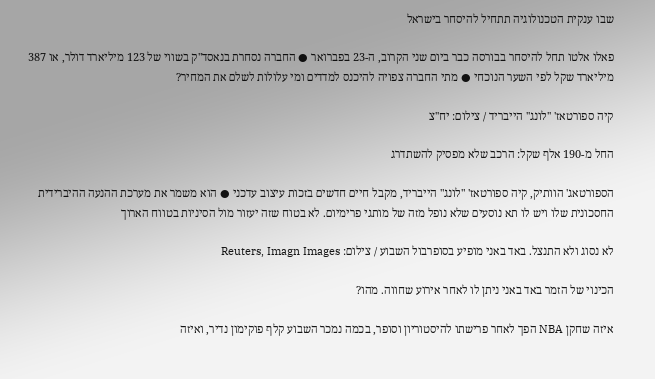שבו ענקית הטכנולוגיה תתחיל להיסחר בישראל

פאלו אלטו תחל להיסחר בבורסה כבר ביום שני הקרוב, ה-23 בפברואר ● החברה נסחרת בנאסד"ק בשווי של 123 מיליארד דולר, או 387 מיליארד שקל לפי השער הנוכחי ● מתי החברה צפויה להיכנס למדדים ומי עלולות לשלם את המחיר?

קיה ספורטאז' ''לונג'' הייבריד / צילום: יח''צ

החל מ-190 אלף שקל: הרכב שלא מפסיק להשתדרג

הספורטאג' הוותיק, קיה ספורטאז' "לונג" הייבריד, מקבל חיים חדשים בזכות עיצוב עדכני ● הוא משמר את מערכת ההנעה ההיברידית החסכונית שלו ויש לו תא נוסעים שלא נופל מזה של מותגי פרימיום. לא בטוח שזה יעזור מול הסיניות בטווח הארוך

לא נסוג ולא התנצל. באד באני מופיע בסופרבול השבוע / צילום: Reuters, Imagn Images

הכינוי של הזמר באד באני ניתן לו לאחר אירוע שחווה. מהו?

איזה שחקן NBA הפך לאחר פרישתו להיסטוריון וסופר, בכמה נמכר השבוע קלף פוקימון נדיר, ואיזה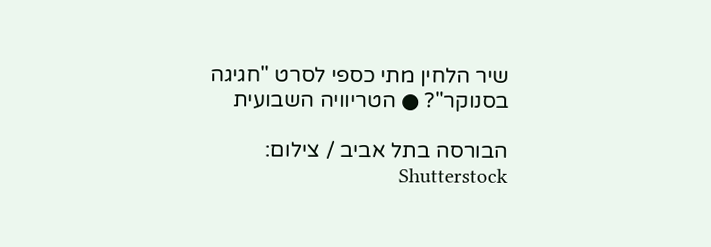שיר הלחין מתי כספי לסרט "חגיגה בסנוקר"? ● הטריוויה השבועית

הבורסה בתל אביב / צילום: Shutterstock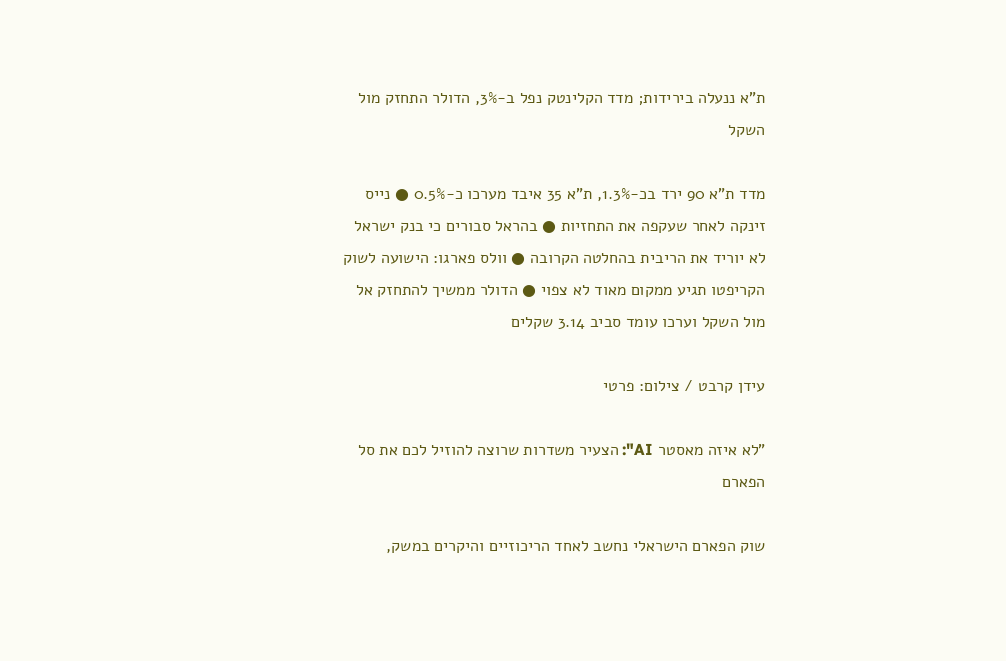ת"א ננעלה בירידות; מדד הקלינטק נפל ב-3%, הדולר התחזק מול השקל

מדד ת"א 90 ירד בכ-1.3%, ת"א 35 איבד מערכו כ-0.5% ● נייס זינקה לאחר שעקפה את התחזיות ● בהראל סבורים כי בנק ישראל לא יוריד את הריבית בהחלטה הקרובה ● וולס פארגו: הישועה לשוק הקריפטו תגיע ממקום מאוד לא צפוי ● הדולר ממשיך להתחזק אל מול השקל וערכו עומד סביב 3.14 שקלים

עידן קרבט / צילום: פרטי

"לא איזה מאסטר AI": הצעיר משדרות שרוצה להוזיל לכם את סל הפארם

שוק הפארם הישראלי נחשב לאחד הריכוזיים והיקרים במשק,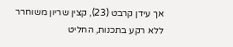אך עידן קרבט (23), קצין שריון משוחרר ללא רקע בתכנות, החליט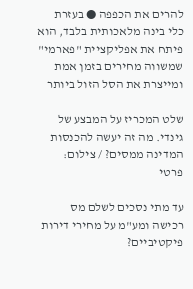להרים את הכפפה ● בעזרת כלי בינה מלאכותית בלבד, הוא פיתח את אפליקציית "פארמי" שמשווה מחירים בזמן אמת ומייצרת את הסל הזול ביותר

שלט המכריז על המבצע של גינדי. מה זה יעשה להכנסות המדינה ממסים? / צילום: פרטי

עד מתי נסכים לשלם מס רכישה ומע"מ על מחירי דירות פיקטיביים?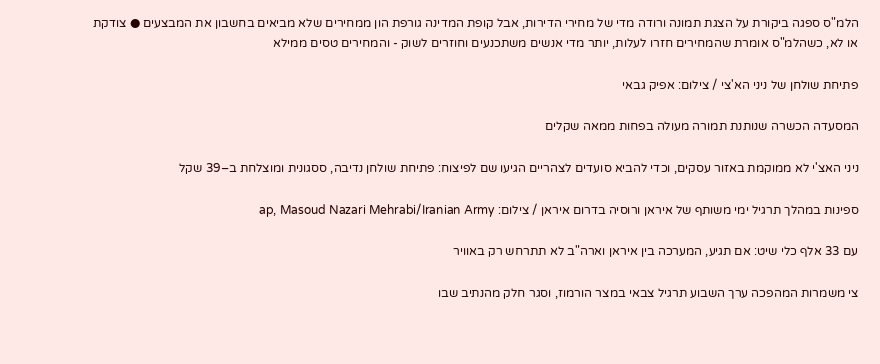הלמ"ס ספגה ביקורת על הצגת תמונה ורודה מדי של מחירי הדירות, אבל קופת המדינה גורפת הון ממחירים שלא מביאים בחשבון את המבצעים ● צודקת או לא, כשהלמ"ס אומרת שהמחירים חזרו לעלות, יותר מדי אנשים משתכנעים וחוזרים לשוק - והמחירים טסים ממילא

פתיחת שולחן של ניני הא'צי / צילום: אפיק גבאי

המסעדה הכשרה שנותנת תמורה מעולה בפחות ממאה שקלים

ניני האצ'י לא ממוקמת באזור עסקים, וכדי להביא סועדים לצהריים הגיעו שם לפיצוח: פתיחת שולחן נדיבה, ססגונית ומוצלחת ב–39 שקל

ספינות במהלך תרגיל ימי משותף של איראן ורוסיה בדרום איראן / צילום: ap, Masoud Nazari Mehrabi/Iranian Army

עם 33 אלף כלי שיט: אם תגיע, המערכה בין איראן וארה"ב לא תתרחש רק באוויר

צי משמרות המהפכה ערך השבוע תרגיל צבאי במצר הורמוז, וסגר חלק מהנתיב שבו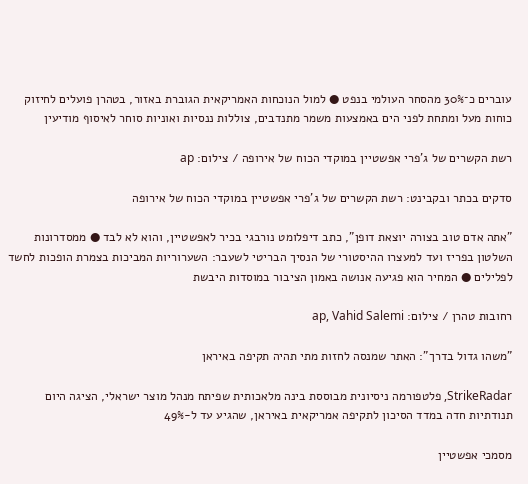עוברים כ־30% מהסחר העולמי בנפט ● למול הנוכחות האמריקאית הגוברת באזור, בטהרן פועלים לחיזוק כוחות מעל ומתחת לפני הים באמצעות משמר מתנדבים, צוללות ננסיות ואוניות סוחר לאיסוף מודיעין

רשת הקשרים של ג'פרי אפשטיין במוקדי הכוח של אירופה / צילום: ap

סדקים בכתר ובקבינט: רשת הקשרים של ג'פרי אפשטיין במוקדי הכוח של אירופה

"אתה אדם טוב בצורה יוצאת דופן", כתב דיפלומט נורבגי בכיר לאפשטיין, והוא לא לבד ● ממסדרונות השלטון בפריז ועד למעצרו ההיסטורי של הנסיך הבריטי לשעבר: השערוריות המביכות בצמרת הופכות לחשד לפלילים ● המחיר הוא פגיעה אנושה באמון הציבור במוסדות היבשת

רחובות טהרן / צילום: ap, Vahid Salemi

"משהו גדול בדרך": האתר שמנסה לחזות מתי תהיה תקיפה באיראן

StrikeRadar, פלטפורמה ניסיונית מבוססת בינה מלאכותית שפיתח מנהל מוצר ישראלי, הציגה היום תנודתיות חדה במדד הסיכון לתקיפה אמריקאית באיראן, שהגיע עד ל-49%

מסמכי אפשטיין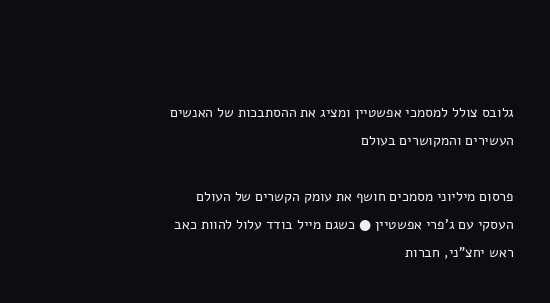גלובס צולל למסמכי אפשטיין ומציג את ההסתבכות של האנשים העשירים והמקושרים בעולם

פרסום מיליוני מסמכים חושף את עומק הקשרים של העולם העסקי עם ג'פרי אפשטיין ● כשגם מייל בודד עלול להוות כאב ראש יחצ"ני, חברות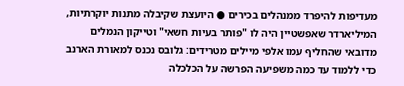מעדיפות להיפרד ממנהלים בכירים ● היועצת שקיבלה מתנות יוקרתיות, המיליארדר שאפשטיין היה לו "פותר בעיות חשאי" וטייקון הנמלים מדובאי שהחליף עמו אלפי מיילים מטרידים: גלובס נכנס למאורת הארנב כדי ללמוד עד כמה משפיעה הפרשה על הכלכלה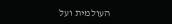העולמית ועל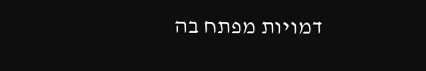דמויות מפתח בה